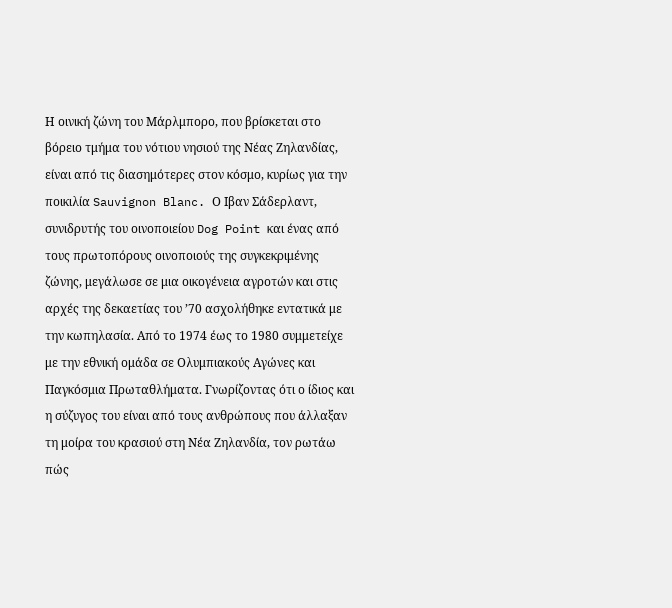Η οινική ζώνη του Μάρλμπορο, που βρίσκεται στο βόρειο τμήμα του νότιου νησιού της Νέας Ζηλανδίας, είναι από τις διασημότερες στον κόσμο, κυρίως για την ποικιλία Sauvignon Blanc. Ο Ιβαν Σάδερλαντ, συνιδρυτής του οινοποιείου Dog Point και ένας από τους πρωτοπόρους οινοποιούς της συγκεκριμένης ζώνης, μεγάλωσε σε μια οικογένεια αγροτών και στις αρχές της δεκαετίας του ’70 ασχολήθηκε εντατικά με την κωπηλασία. Από το 1974 έως το 1980 συμμετείχε με την εθνική ομάδα σε Ολυμπιακούς Αγώνες και Παγκόσμια Πρωταθλήματα. Γνωρίζοντας ότι ο ίδιος και η σύζυγος του είναι από τους ανθρώπους που άλλαξαν τη μοίρα του κρασιού στη Νέα Ζηλανδία, τον ρωτάω πώς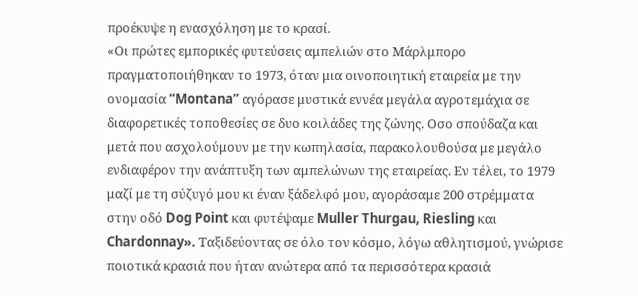προέκυψε η ενασχόληση με το κρασί.
«Οι πρώτες εμπορικές φυτεύσεις αμπελιών στο Μάρλμπορο πραγματοποιήθηκαν το 1973, όταν μια οινοποιητική εταιρεία με την ονομασία “Montana” αγόρασε μυστικά εννέα μεγάλα αγροτεμάχια σε διαφορετικές τοποθεσίες σε δυο κοιλάδες της ζώνης. Οσο σπούδαζα και μετά που ασχολούμουν με την κωπηλασία, παρακολουθούσα με μεγάλο ενδιαφέρον την ανάπτυξη των αμπελώνων της εταιρείας. Εν τέλει, το 1979 μαζί με τη σύζυγό μου κι έναν ξάδελφό μου, αγοράσαμε 200 στρέμματα στην οδό Dog Point και φυτέψαμε Muller Thurgau, Riesling και Chardonnay». Ταξιδεύοντας σε όλο τον κόσμο, λόγω αθλητισμού, γνώρισε ποιοτικά κρασιά που ήταν ανώτερα από τα περισσότερα κρασιά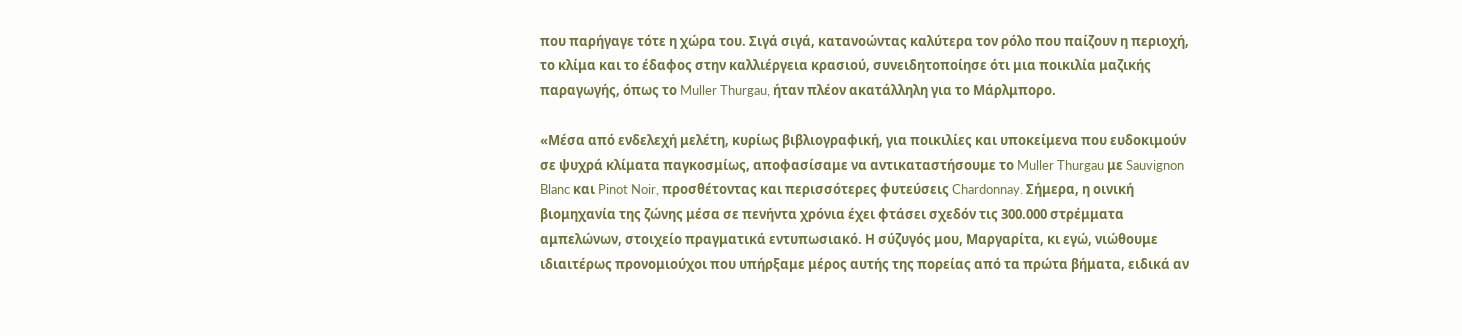που παρήγαγε τότε η χώρα του. Σιγά σιγά, κατανοώντας καλύτερα τον ρόλο που παίζουν η περιοχή, το κλίμα και το έδαφος στην καλλιέργεια κρασιού, συνειδητοποίησε ότι μια ποικιλία μαζικής παραγωγής, όπως το Muller Thurgau, ήταν πλέον ακατάλληλη για το Μάρλμπορο.

«Μέσα από ενδελεχή μελέτη, κυρίως βιβλιογραφική, για ποικιλίες και υποκείμενα που ευδοκιμούν σε ψυχρά κλίματα παγκοσμίως, αποφασίσαμε να αντικαταστήσουμε το Muller Thurgau με Sauvignon Blanc και Pinot Noir, προσθέτοντας και περισσότερες φυτεύσεις Chardonnay. Σήμερα, η οινική βιομηχανία της ζώνης μέσα σε πενήντα χρόνια έχει φτάσει σχεδόν τις 300.000 στρέμματα αμπελώνων, στοιχείο πραγματικά εντυπωσιακό. Η σύζυγός μου, Μαργαρίτα, κι εγώ, νιώθουμε ιδιαιτέρως προνομιούχοι που υπήρξαμε μέρος αυτής της πορείας από τα πρώτα βήματα, ειδικά αν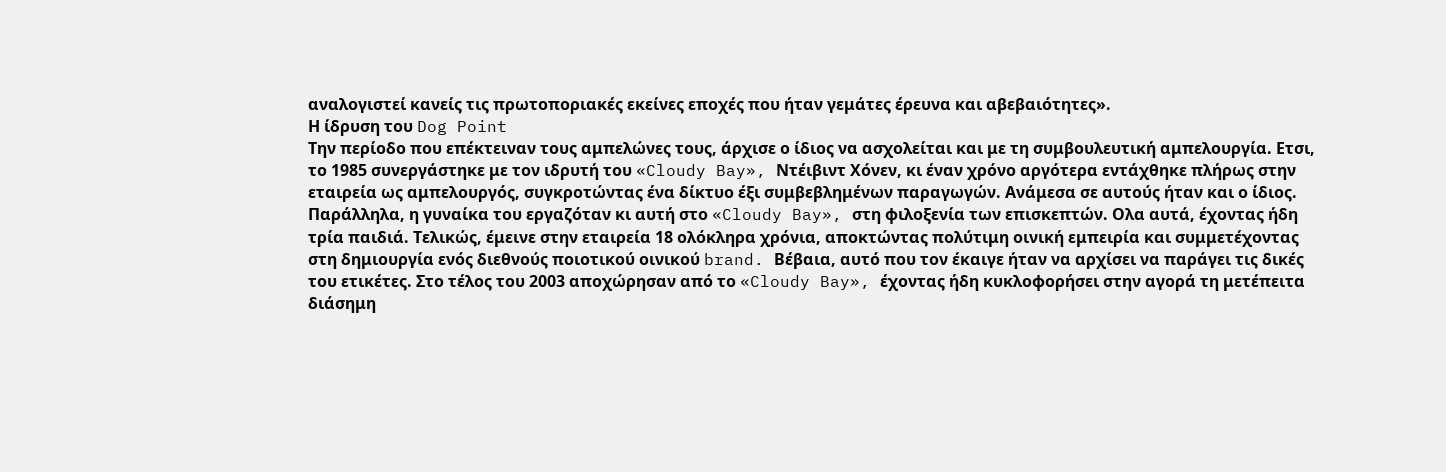αναλογιστεί κανείς τις πρωτοποριακές εκείνες εποχές που ήταν γεμάτες έρευνα και αβεβαιότητες».
Η ίδρυση του Dog Point
Tην περίοδο που επέκτειναν τους αμπελώνες τους, άρχισε ο ίδιος να ασχολείται και με τη συμβουλευτική αμπελουργία. Ετσι, το 1985 συνεργάστηκε με τον ιδρυτή του «Cloudy Bay», Ντέιβιντ Χόνεν, κι έναν χρόνο αργότερα εντάχθηκε πλήρως στην εταιρεία ως αμπελουργός, συγκροτώντας ένα δίκτυο έξι συμβεβλημένων παραγωγών. Ανάμεσα σε αυτούς ήταν και ο ίδιος. Παράλληλα, η γυναίκα του εργαζόταν κι αυτή στο «Cloudy Bay», στη φιλοξενία των επισκεπτών. Ολα αυτά, έχοντας ήδη τρία παιδιά. Τελικώς, έμεινε στην εταιρεία 18 ολόκληρα χρόνια, αποκτώντας πολύτιμη οινική εμπειρία και συμμετέχοντας στη δημιουργία ενός διεθνούς ποιοτικού οινικού brand. Βέβαια, αυτό που τον έκαιγε ήταν να αρχίσει να παράγει τις δικές του ετικέτες. Στο τέλος του 2003 αποχώρησαν από το «Cloudy Bay», έχοντας ήδη κυκλοφορήσει στην αγορά τη μετέπειτα διάσημη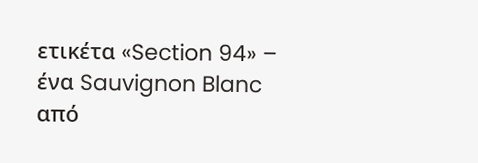ετικέτα «Section 94» – ένα Sauvignon Blanc από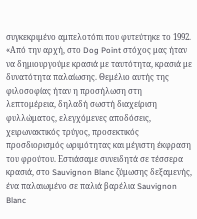συγκεκριμένο αμπελοτόπι που φυτεύτηκε το 1992.
«Από την αρχή, στο Dog Point στόχος μας ήταν να δημιουργούμε κρασιά με ταυτότητα, κρασιά με δυνατότητα παλαίωσης. Θεμέλιο αυτής της φιλοσοφίας ήταν η προσήλωση στη λεπτομέρεια, δηλαδή σωστή διαχείριση φυλλώματος, ελεγχόμενες αποδόσεις, χειρωνακτικός τρύγος, προσεκτικός προσδιορισμός ωριμότητας και μέγιστη έκφραση του φρούτου. Εστιάσαμε συνειδητά σε τέσσερα κρασιά, στο Sauvignon Blanc ζύμωσης δεξαμενής, ένα παλαιωμένο σε παλιά βαρέλια Sauvignon Blanc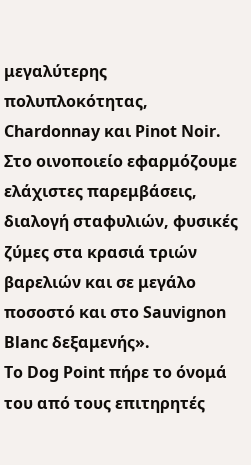μεγαλύτερης πολυπλοκότητας, Chardonnay και Pinot Noir. Στο οινοποιείο εφαρμόζουμε ελάχιστες παρεμβάσεις, διαλογή σταφυλιών, φυσικές ζύμες στα κρασιά τριών βαρελιών και σε μεγάλο ποσοστό και στο Sauvignon Blanc δεξαμενής».
Το Dog Point πήρε το όνομά του από τους επιτηρητές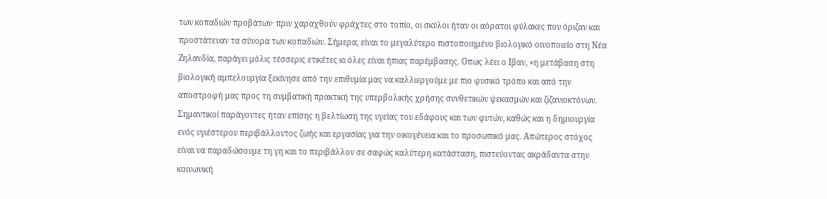των κοπαδιών προβάτων· πριν χαραχθούν φράχτες στο τοπίο, οι σκύλοι ήταν οι αόρατοι φύλακες που όριζαν και προστάτευαν τα σύνορα των κοπαδιών. Σήμερα, είναι το μεγαλύτερο πιστοποιημένο βιολογικό οινοποιείο στη Νέα Ζηλανδία, παράγει μόλις τέσσερις ετικέτες κι όλες είναι ήπιας παρέμβασης. Οπως λέει ο Ιβαν, «η μετάβαση στη βιολογική αμπελουργία ξεκίνησε από την επιθυμία μας να καλλιεργούμε με πιο φυσικό τρόπο και από την αποστροφή μας προς τη συμβατική πρακτική της υπερβολικής χρήσης συνθετικών ψεκασμών και ζιζανιοκτόνων. Σημαντικοί παράγοντες ήταν επίσης η βελτίωση της υγείας του εδάφους και των φυτών, καθώς και η δημιουργία ενός υγιέστερου περιβάλλοντος ζωής και εργασίας για την οικογένεια και το προσωπικό μας. Απώτερος στόχος είναι να παραδώσουμε τη γη και το περιβάλλον σε σαφώς καλύτερη κατάσταση, πιστεύοντας ακράδαντα στην κοινωνική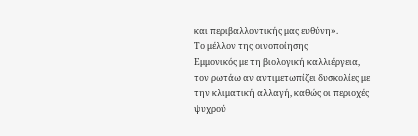και περιβαλλοντικής μας ευθύνη».
Το μέλλον της οινοποίησης
Εμμονικός με τη βιολογική καλλιέργεια, τον ρωτάω αν αντιμετωπίζει δυσκολίες με την κλιματική αλλαγή, καθώς οι περιοχές ψυχρού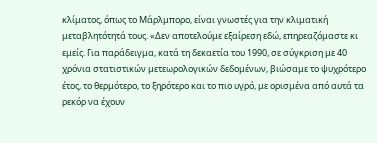κλίματος, όπως το Μάρλμπορο, είναι γνωστές για την κλιματική μεταβλητότητά τους. «Δεν αποτελούμε εξαίρεση εδώ, επηρεαζόμαστε κι εμείς. Για παράδειγμα, κατά τη δεκαετία του 1990, σε σύγκριση με 40 χρόνια στατιστικών μετεωρολογικών δεδομένων, βιώσαμε το ψυχρότερο έτος, το θερμότερο, το ξηρότερο και το πιο υγρό, με ορισμένα από αυτά τα ρεκόρ να έχουν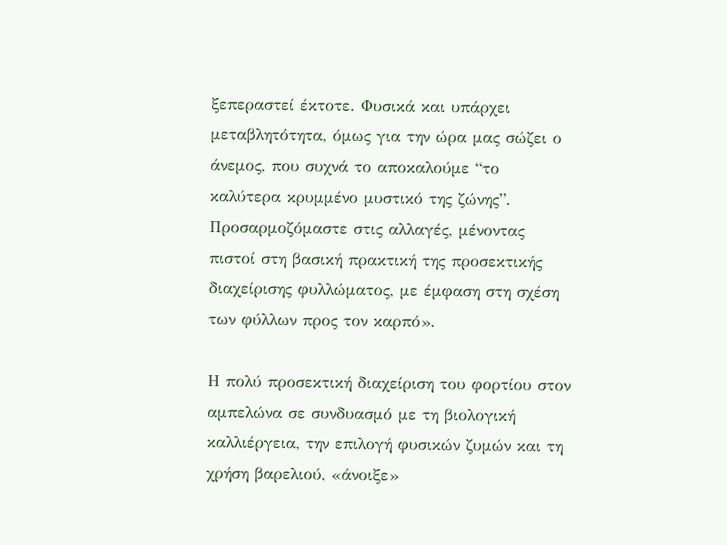ξεπεραστεί έκτοτε. Φυσικά και υπάρχει μεταβλητότητα, όμως για την ώρα μας σώζει ο άνεμος, που συχνά το αποκαλούμε “το καλύτερα κρυμμένο μυστικό της ζώνης”. Προσαρμοζόμαστε στις αλλαγές, μένοντας πιστοί στη βασική πρακτική της προσεκτικής διαχείρισης φυλλώματος, με έμφαση στη σχέση των φύλλων προς τον καρπό».

Η πολύ προσεκτική διαχείριση του φορτίου στον αμπελώνα σε συνδυασμό με τη βιολογική καλλιέργεια, την επιλογή φυσικών ζυμών και τη χρήση βαρελιού, «άνοιξε»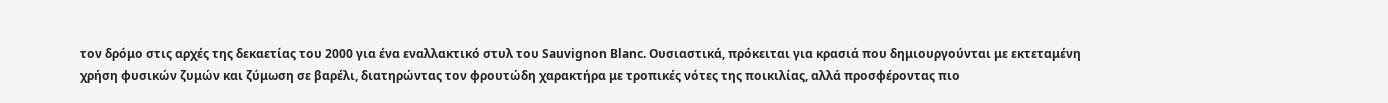τον δρόμο στις αρχές της δεκαετίας του 2000 για ένα εναλλακτικό στυλ του Sauvignon Blanc. Ουσιαστικά, πρόκειται για κρασιά που δημιουργούνται με εκτεταμένη χρήση φυσικών ζυμών και ζύμωση σε βαρέλι, διατηρώντας τον φρουτώδη χαρακτήρα με τροπικές νότες της ποικιλίας, αλλά προσφέροντας πιο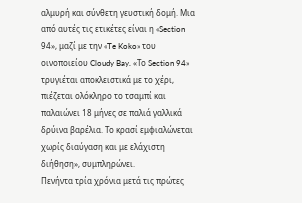αλμυρή και σύνθετη γευστική δομή. Μια από αυτές τις ετικέτες είναι η «Section 94», μαζί με την «Te Koko» του οινοποιείου Cloudy Bay. «Το Section 94» τρυγιέται αποκλειστικά με το χέρι, πιέζεται ολόκληρο το τσαμπί και παλαιώνει 18 μήνες σε παλιά γαλλικά δρύινα βαρέλια. Το κρασί εμφιαλώνεται χωρίς διαύγαση και με ελάχιστη διήθηση», συμπληρώνει.
Πενήντα τρία χρόνια μετά τις πρώτες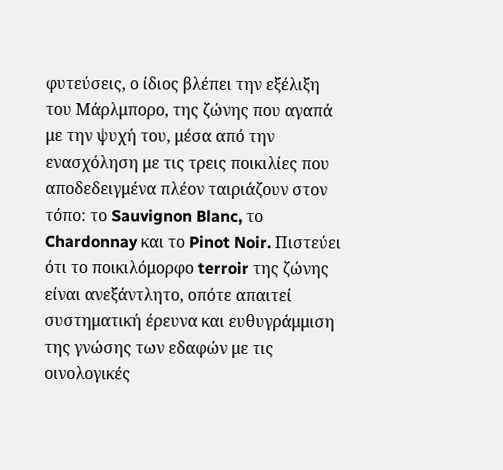φυτεύσεις, ο ίδιος βλέπει την εξέλιξη του Μάρλμπορο, της ζώνης που αγαπά με την ψυχή του, μέσα από την ενασχόληση με τις τρεις ποικιλίες που αποδεδειγμένα πλέον ταιριάζουν στον τόπο: το Sauvignon Blanc, το Chardonnay και το Pinot Noir. Πιστεύει ότι το ποικιλόμορφο terroir της ζώνης είναι ανεξάντλητο, οπότε απαιτεί συστηματική έρευνα και ευθυγράμμιση της γνώσης των εδαφών με τις οινολογικές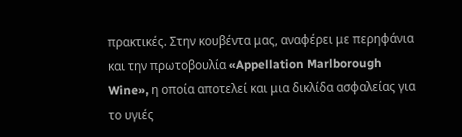πρακτικές. Στην κουβέντα μας, αναφέρει με περηφάνια και την πρωτοβουλία «Appellation Marlborough Wine», η οποία αποτελεί και μια δικλίδα ασφαλείας για το υγιές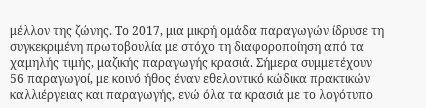μέλλον της ζώνης. Το 2017, μια μικρή ομάδα παραγωγών ίδρυσε τη συγκεκριμένη πρωτοβουλία με στόχο τη διαφοροποίηση από τα χαμηλής τιμής, μαζικής παραγωγής κρασιά. Σήμερα συμμετέχουν 56 παραγωγοί, με κοινό ήθος έναν εθελοντικό κώδικα πρακτικών καλλιέργειας και παραγωγής, ενώ όλα τα κρασιά με το λογότυπο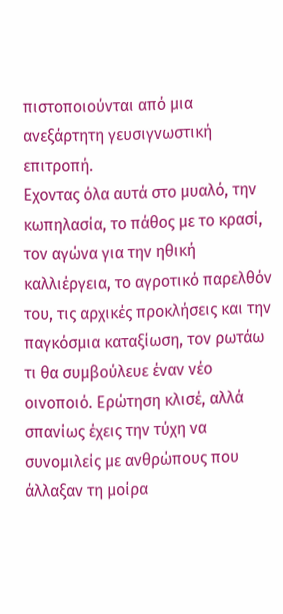πιστοποιούνται από μια ανεξάρτητη γευσιγνωστική επιτροπή.
Εχοντας όλα αυτά στο μυαλό, την κωπηλασία, το πάθος με το κρασί, τον αγώνα για την ηθική καλλιέργεια, το αγροτικό παρελθόν του, τις αρχικές προκλήσεις και την παγκόσμια καταξίωση, τον ρωτάω τι θα συμβούλευε έναν νέο οινοποιό. Ερώτηση κλισέ, αλλά σπανίως έχεις την τύχη να συνομιλείς με ανθρώπους που άλλαξαν τη μοίρα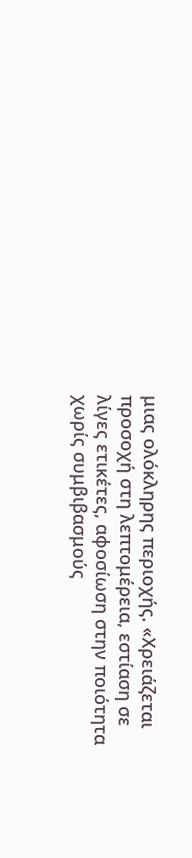μιας ολόκληρης περιοχής. «Χρειάζεται προσοχή στη λεπτομέρεια, εστίαση σε λίγες ετικέτες, αφοσίωση στην ποιότητα χωρίς συμβιβασμούς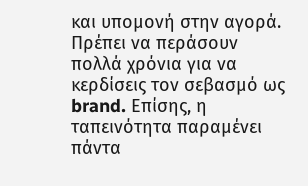και υπομονή στην αγορά. Πρέπει να περάσουν πολλά χρόνια για να κερδίσεις τον σεβασμό ως brand. Επίσης, η ταπεινότητα παραμένει πάντα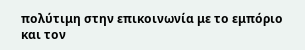πολύτιμη στην επικοινωνία με το εμπόριο και τον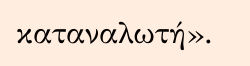καταναλωτή».